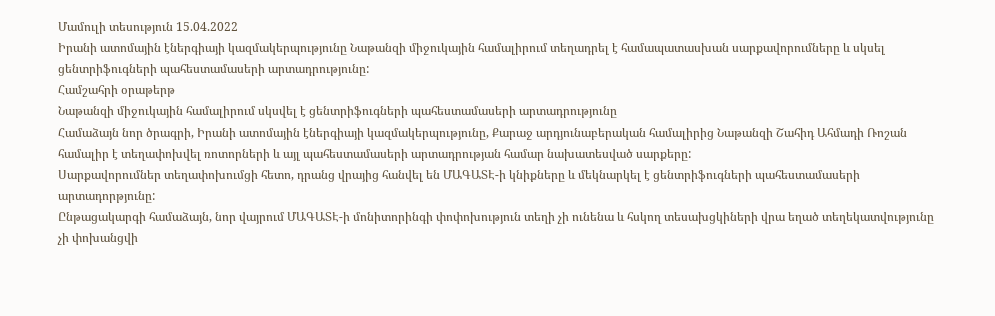Մամուլի տեսություն 15.04.2022
Իրանի ատոմային էներգիայի կազմակերպությունը Նաթանզի միջուկային համալիրում տեղադրել է համապատասխան սարքավորումները և սկսել ցենտրիֆուգների պահեստամասերի արտադրությունը:
Համշահրի օրաթերթ
Նաթանզի միջուկային համալիրում սկսվել է ցենտրիֆուգների պահեստամասերի արտադրությունը
Համաձայն նոր ծրագրի, Իրանի ատոմային էներգիայի կազմակերպությունը, Քարաջ արդյունաբերական համալիրից Նաթանզի Շահիդ Ահմադի Ռոշան համալիր է տեղափոխվել ռոտորների և այլ պահեստամասերի արտադրության համար նախատեսված սարքերը:
Սարքավորումներ տեղափոխումցի հետո, դրանց վրայից հանվել են ՄԱԳԱՏԷ-ի կնիքները և մեկնարկել է ցենտրիֆուգների պահեստամասերի արտադորթյունը:
Ընթացակարգի համաձայն, նոր վայրում ՄԱԳԱՏԷ-ի մոնիտորինգի փոփոխություն տեղի չի ունենա և հսկող տեսախցկիների վրա եղած տեղեկատվությունը չի փոխանցվի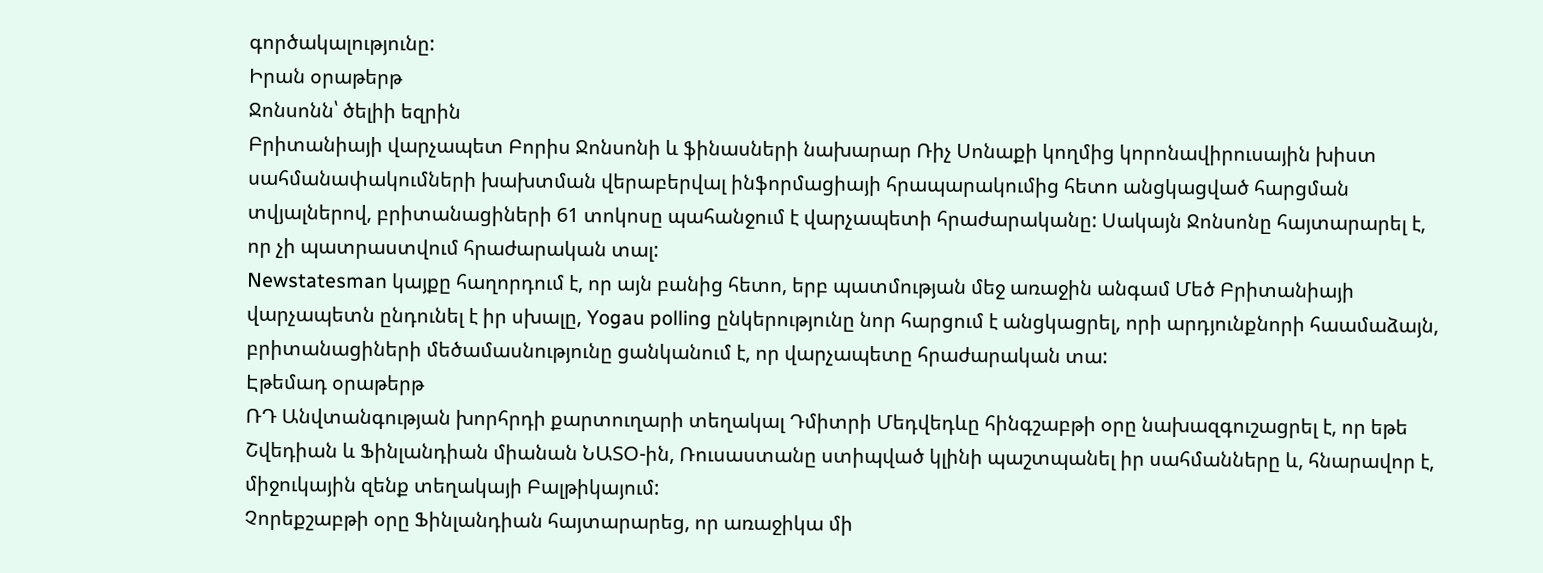գործակալությունը:
Իրան օրաթերթ
Ջոնսոնն՝ ծելիի եզրին
Բրիտանիայի վարչապետ Բորիս Ջոնսոնի և ֆինասների նախարար Ռիչ Սոնաքի կողմից կորոնավիրուսային խիստ սահմանափակումների խախտման վերաբերվալ ինֆորմացիայի հրապարակումից հետո անցկացված հարցման տվյալներով, բրիտանացիների 61 տոկոսը պահանջում է վարչապետի հրաժարականը: Սակայն Ջոնսոնը հայտարարել է, որ չի պատրաստվում հրաժարական տալ:
Newstatesman կայքը հաղորդում է, որ այն բանից հետո, երբ պատմության մեջ առաջին անգամ Մեծ Բրիտանիայի վարչապետն ընդունել է իր սխալը, Yogau polling ընկերությունը նոր հարցում է անցկացրել, որի արդյունքնորի հաամաձայն, բրիտանացիների մեծամասնությունը ցանկանում է, որ վարչապետը հրաժարական տա:
Էթեմադ օրաթերթ
ՌԴ Անվտանգության խորհրդի քարտուղարի տեղակալ Դմիտրի Մեդվեդևը հինգշաբթի օրը նախազգուշացրել է, որ եթե Շվեդիան և Ֆինլանդիան միանան ՆԱՏՕ-ին, Ռուսաստանը ստիպված կլինի պաշտպանել իր սահմանները և, հնարավոր է, միջուկային զենք տեղակայի Բալթիկայում:
Չորեքշաբթի օրը Ֆինլանդիան հայտարարեց, որ առաջիկա մի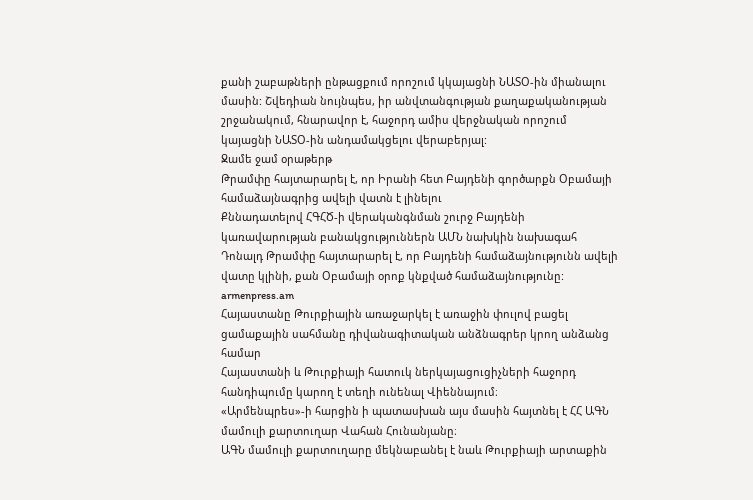քանի շաբաթների ընթացքում որոշում կկայացնի ՆԱՏՕ-ին միանալու մասին: Շվեդիան նույնպես, իր անվտանգության քաղաքականության շրջանակում, հնարավոր է, հաջորդ ամիս վերջնական որոշում կայացնի ՆԱՏՕ-ին անդամակցելու վերաբերյալ:
Ջամե ջամ օրաթերթ
Թրամփը հայտարարել է, որ Իրանի հետ Բայդենի գործարքն Օբամայի համաձայնագրից ավելի վատն է լինելու
Քննադատելով ՀԳՀԾ-ի վերականգնման շուրջ Բայդենի կառավարության բանակցություններն ԱՄՆ նախկին նախագահ Դոնալդ Թրամփը հայտարարել է, որ Բայդենի համաձայնությունն ավելի վատը կլինի, քան Օբամայի օրոք կնքված համաձայնությունը:
armenpress.am
Հայաստանը Թուրքիային առաջարկել է առաջին փուլով բացել ցամաքային սահմանը դիվանագիտական անձնագրեր կրող անձանց համար
Հայաստանի և Թուրքիայի հատուկ ներկայացուցիչների հաջորդ հանդիպումը կարող է տեղի ունենալ Վիեննայում։
«Արմենպրես»-ի հարցին ի պատասխան այս մասին հայտնել է ՀՀ ԱԳՆ մամուլի քարտուղար Վահան Հունանյանը։
ԱԳՆ մամուլի քարտուղարը մեկնաբանել է նաև Թուրքիայի արտաքին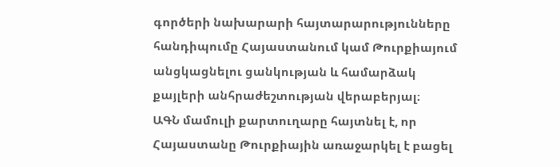գործերի նախարարի հայտարարությունները հանդիպումը Հայաստանում կամ Թուրքիայում անցկացնելու ցանկության և համարձակ քայլերի անհրաժեշտության վերաբերյալ։
ԱԳՆ մամուլի քարտուղարը հայտնել է, որ Հայաստանը Թուրքիային առաջարկել է բացել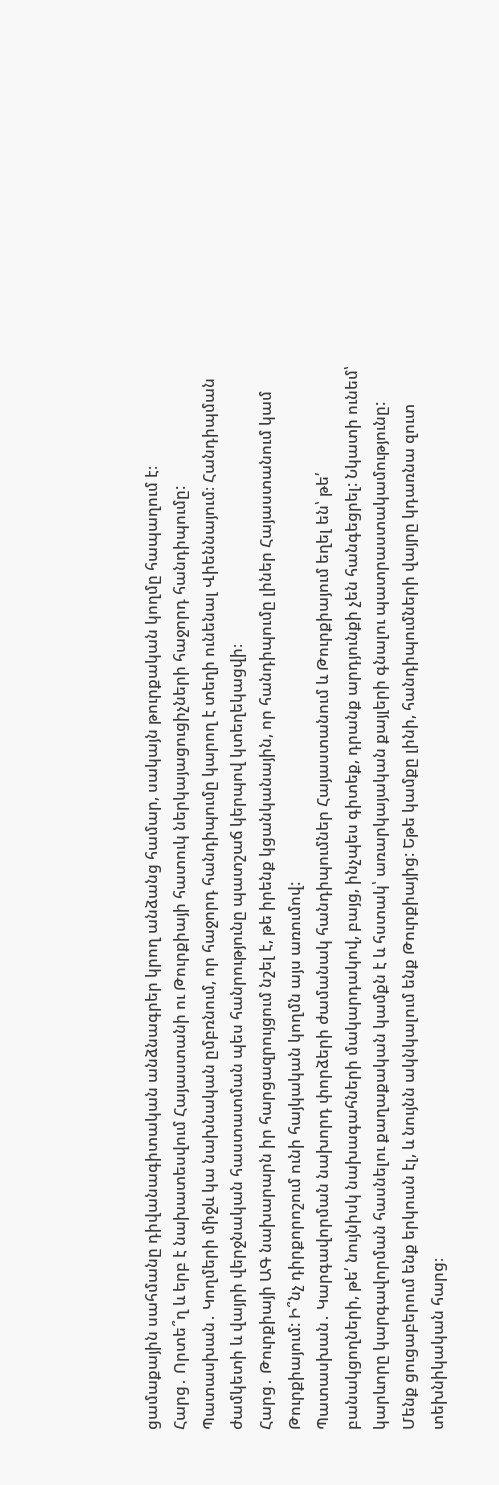ցամաքային սահմանը դիվանագիտական անձնագրեր կրող անձանց համար, սակայն թուրքական կողմը հապաղում է։
Հարց․ Որտե՞ղ և երբ է նախատեսվում Հայաստանի ու Թուրքիայի հատուկ ներկայացուցիչների հաջորդ հանդիպումը:
Պատասխան․ Կողմերի միջև կա նախնական ըմբռնում, որ հաջորդ հանդիպումը կարող է տեղի ունենալ Վիեննայում։ Հանդիպման ժամկետի և վայրի վերջնական հաստատման պես հանրությունը պատշաճ կերպով կտեղեկացվի։
Հարց․ Թուրքիայի ԱԳ նախարարն իր հարցազրույցում նշել է, թե իրենք կցանկանային, որ հանդիպումը լիներ Հայաստանում կամ Թուրքիայում: Ի՞նչ դիրքորոշում ունի հայկական կողմն այս առումով:
Պատասխան․ Կարգավորման նախորդ փորձերի ժամանակ հանդիպումներ Հայաստանում և Թուրքիայում եղել են՝ թե՛ բանակցողների, թե՛ նույնիսկ նախագահների մակարդակով, բայց, ինչպես գիտեք, դրանք արդյունքի չեն հանգեցրել: Նկատի ունեմ՝ կարևորը կարգավորման հասնելու քաղաքական կամքն է և հստակ՝ առարկայական քայլերի գնալու պատրաստակամությունը: Մենք ցուցաբերում ենք երկուսն էլ, և նույնն ակնկալում ենք Թուրքիայից: Եթե կամքը լինի, հանդիպումների վայրը կդառնա զուտ տեխնիկական հարց։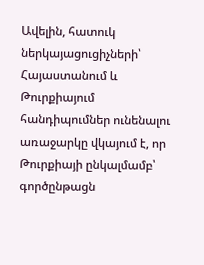Ավելին, հատուկ ներկայացուցիչների՝ Հայաստանում և Թուրքիայում հանդիպումներ ունենալու առաջարկը վկայում է, որ Թուրքիայի ընկալմամբ՝ գործընթացն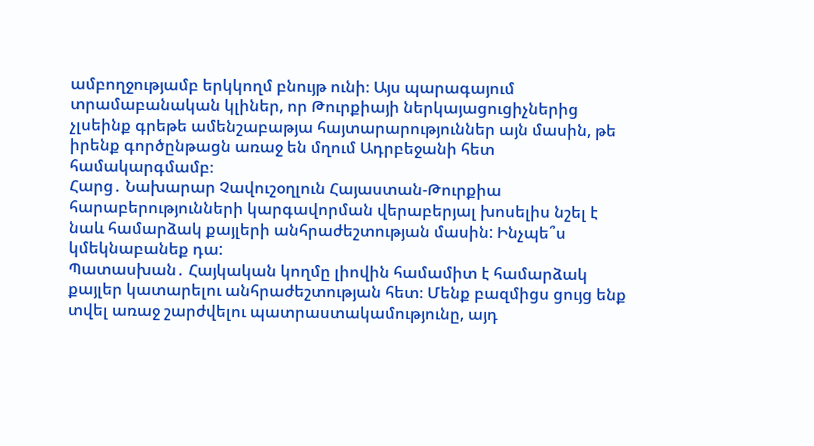ամբողջությամբ երկկողմ բնույթ ունի։ Այս պարագայում տրամաբանական կլիներ, որ Թուրքիայի ներկայացուցիչներից չլսեինք գրեթե ամենշաբաթյա հայտարարություններ այն մասին, թե իրենք գործընթացն առաջ են մղում Ադրբեջանի հետ համակարգմամբ։
Հարց․ Նախարար Չավուշօղլուն Հայաստան-Թուրքիա հարաբերությունների կարգավորման վերաբերյալ խոսելիս նշել է նաև համարձակ քայլերի անհրաժեշտության մասին: Ինչպե՞ս կմեկնաբանեք դա:
Պատասխան․ Հայկական կողմը լիովին համամիտ է համարձակ քայլեր կատարելու անհրաժեշտության հետ։ Մենք բազմիցս ցույց ենք տվել առաջ շարժվելու պատրաստակամությունը, այդ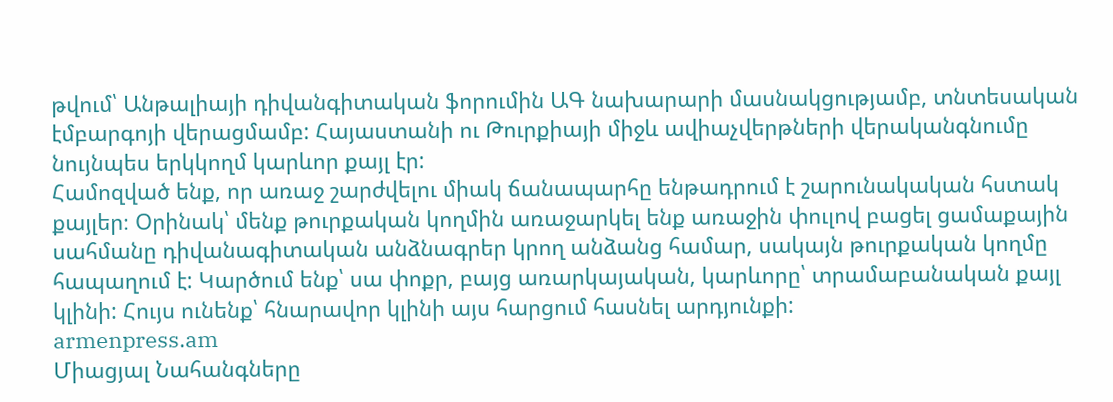թվում՝ Անթալիայի դիվանգիտական ֆորումին ԱԳ նախարարի մասնակցությամբ, տնտեսական էմբարգոյի վերացմամբ: Հայաստանի ու Թուրքիայի միջև ավիաչվերթների վերականգնումը նույնպես երկկողմ կարևոր քայլ էր:
Համոզված ենք, որ առաջ շարժվելու միակ ճանապարհը ենթադրում է շարունակական հստակ քայլեր։ Օրինակ՝ մենք թուրքական կողմին առաջարկել ենք առաջին փուլով բացել ցամաքային սահմանը դիվանագիտական անձնագրեր կրող անձանց համար, սակայն թուրքական կողմը հապաղում է: Կարծում ենք՝ սա փոքր, բայց առարկայական, կարևորը՝ տրամաբանական քայլ կլինի: Հույս ունենք՝ հնարավոր կլինի այս հարցում հասնել արդյունքի:
armenpress.am
Միացյալ Նահանգները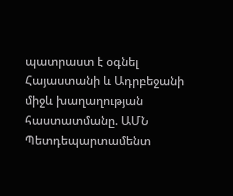պատրաստ է օգնել Հայաստանի և Ադրբեջանի միջև խաղաղության հաստատմանը. ԱՄՆ Պետդեպարտամենտ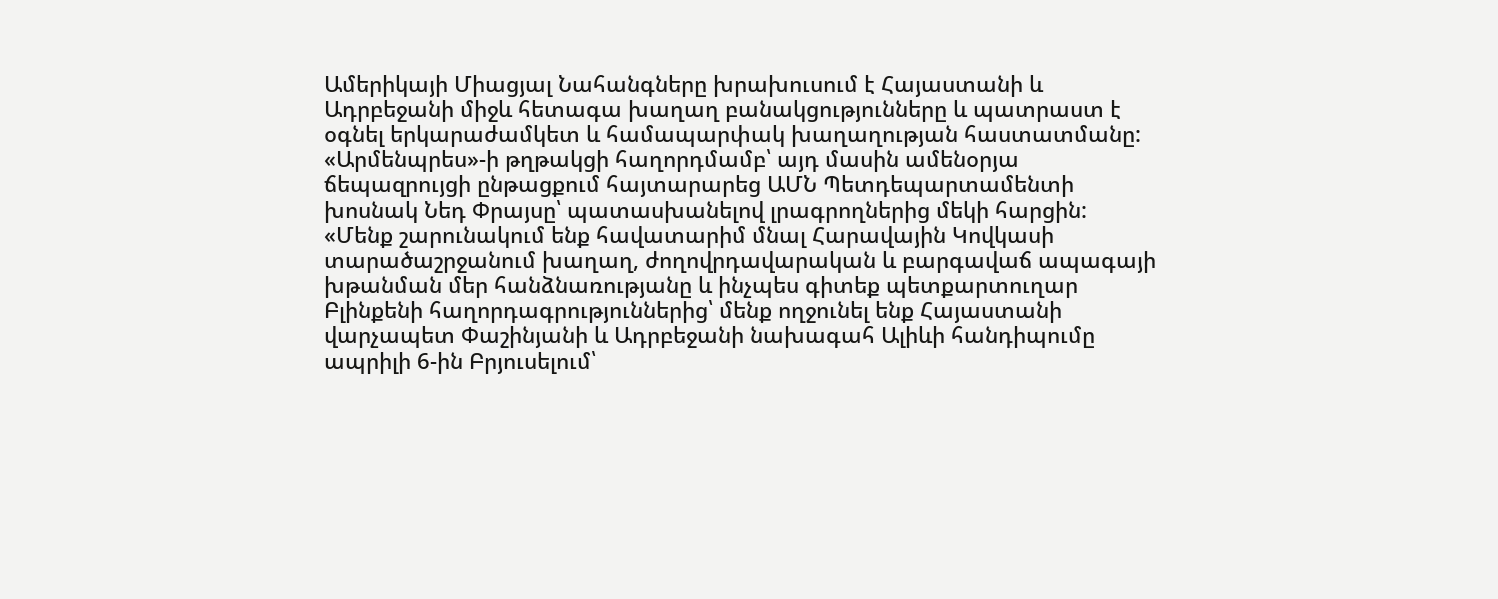Ամերիկայի Միացյալ Նահանգները խրախուսում է Հայաստանի և Ադրբեջանի միջև հետագա խաղաղ բանակցությունները և պատրաստ է օգնել երկարաժամկետ և համապարփակ խաղաղության հաստատմանը: «Արմենպրես»-ի թղթակցի հաղորդմամբ՝ այդ մասին ամենօրյա ճեպազրույցի ընթացքում հայտարարեց ԱՄՆ Պետդեպարտամենտի խոսնակ Նեդ Փրայսը՝ պատասխանելով լրագրողներից մեկի հարցին:
«Մենք շարունակում ենք հավատարիմ մնալ Հարավային Կովկասի տարածաշրջանում խաղաղ, ժողովրդավարական և բարգավաճ ապագայի խթանման մեր հանձնառությանը և ինչպես գիտեք պետքարտուղար Բլինքենի հաղորդագրություններից՝ մենք ողջունել ենք Հայաստանի վարչապետ Փաշինյանի և Ադրբեջանի նախագահ Ալիևի հանդիպումը ապրիլի 6-ին Բրյուսելում՝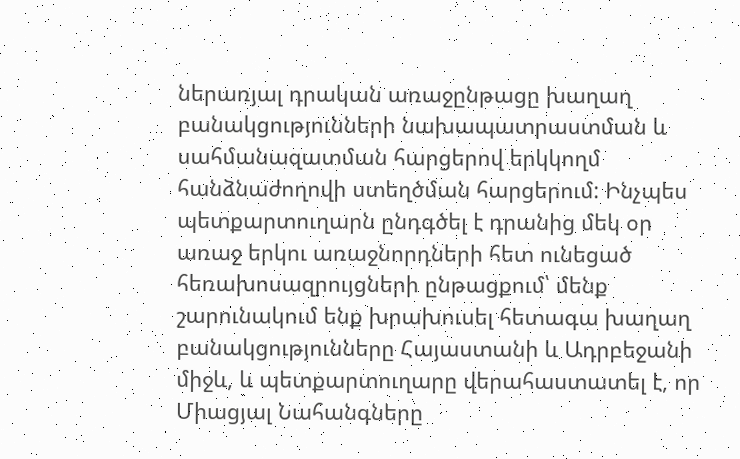ներառյալ դրական առաջընթացը խաղաղ բանակցությունների նախապատրաստման և սահմանազատման հարցերով երկկողմ հանձնաժողովի ստեղծման հարցերում: Ինչպես պետքարտուղարն ընդգծել է դրանից մեկ օր առաջ երկու առաջնորդների հետ ունեցած հեռախոսազրույցների ընթացքում՝ մենք շարունակում ենք խրախուսել հետագա խաղաղ բանակցությունները Հայաստանի և Ադրբեջանի միջև, և պետքարտուղարը վերահաստատել է, որ Միացյալ Նահանգները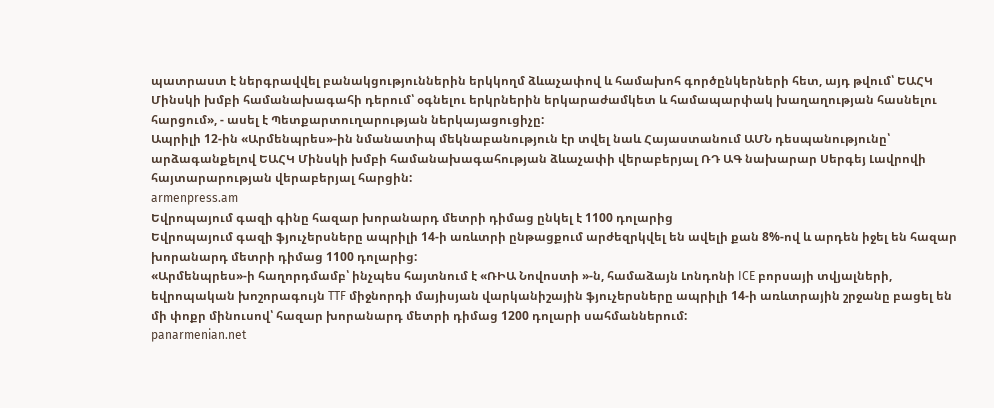պատրաստ է ներգրավվել բանակցություններին երկկողմ ձևաչափով և համախոհ գործընկերների հետ, այդ թվում՝ ԵԱՀԿ Մինսկի խմբի համանախագահի դերում՝ օգնելու երկրներին երկարաժամկետ և համապարփակ խաղաղության հասնելու հարցում», - ասել է Պետքարտուղարության ներկայացուցիչը:
Ապրիլի 12-ին «Արմենպրես»-ին նմանատիպ մեկնաբանություն էր տվել նաև Հայաստանում ԱՄՆ դեսպանությունը՝ արձագանքելով ԵԱՀԿ Մինսկի խմբի համանախագահության ձևաչափի վերաբերյալ ՌԴ ԱԳ նախարար Սերգեյ Լավրովի հայտարարության վերաբերյալ հարցին:
armenpress.am
Եվրոպայում գազի գինը հազար խորանարդ մետրի դիմաց ընկել է 1100 դոլարից
Եվրոպայում գազի ֆյուչերսները ապրիլի 14-ի առևտրի ընթացքում արժեզրկվել են ավելի քան 8%-ով և արդեն իջել են հազար խորանարդ մետրի դիմաց 1100 դոլարից:
«Արմենպրես»-ի հաղորդմամբ՝ ինչպես հայտնում է «ՌԻԱ Նովոստի »-ն, համաձայն Լոնդոնի ICE բորսայի տվյալների, եվրոպական խոշորագույն TTF միջնորդի մայիսյան վարկանիշային ֆյուչերսները ապրիլի 14-ի առևտրային շրջանը բացել են մի փոքր մինուսով՝ հազար խորանարդ մետրի դիմաց 1200 դոլարի սահմաններում:
panarmenian.net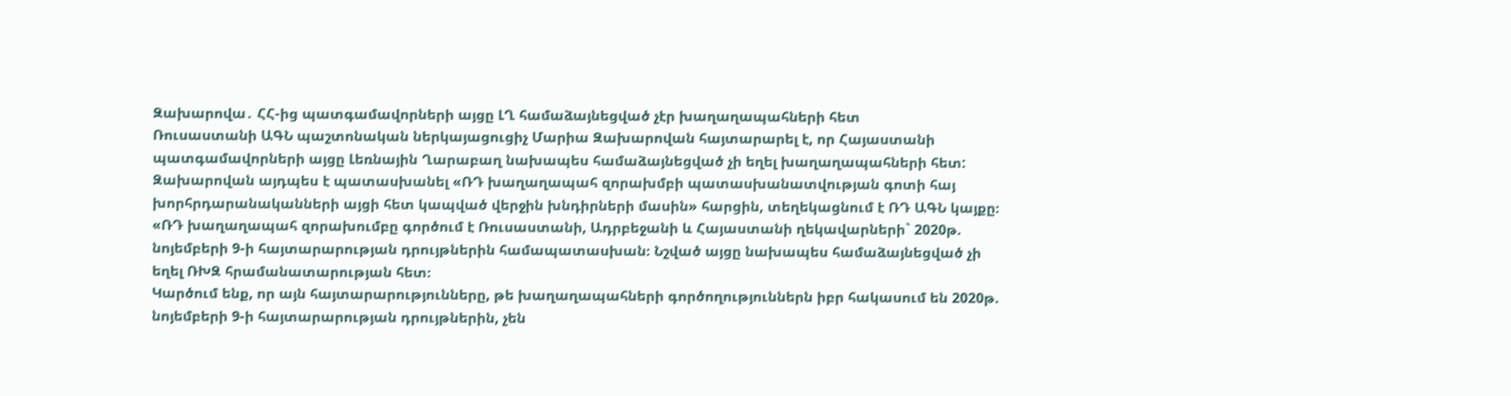Զախարովա․ ՀՀ-ից պատգամավորների այցը ԼՂ համաձայնեցված չէր խաղաղապահների հետ
Ռուսաստանի ԱԳՆ պաշտոնական ներկայացուցիչ Մարիա Զախարովան հայտարարել է, որ Հայաստանի պատգամավորների այցը Լեռնային Ղարաբաղ նախապես համաձայնեցված չի եղել խաղաղապահների հետ: Զախարովան այդպես է պատասխանել «ՌԴ խաղաղապահ զորախմբի պատասխանատվության գոտի հայ խորհրդարանականների այցի հետ կապված վերջին խնդիրների մասին» հարցին, տեղեկացնում է ՌԴ ԱԳՆ կայքը։
«ՌԴ խաղաղապահ զորախումբը գործում է Ռուսաստանի, Ադրբեջանի և Հայաստանի ղեկավարների` 2020թ. նոյեմբերի 9-ի հայտարարության դրույթներին համապատասխան։ Նշված այցը նախապես համաձայնեցված չի եղել ՌԽԶ հրամանատարության հետ։
Կարծում ենք, որ այն հայտարարությունները, թե խաղաղապահների գործողություններն իբր հակասում են 2020թ. նոյեմբերի 9-ի հայտարարության դրույթներին, չեն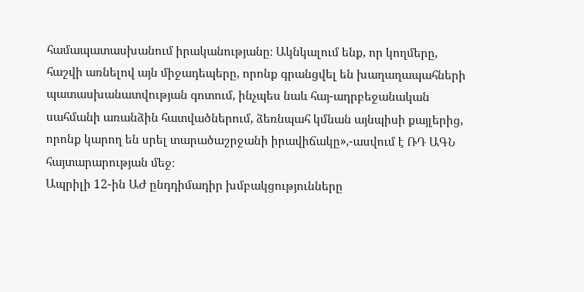համապատասխանում իրականությանը։ Ակնկալում ենք, որ կողմերը, հաշվի առնելով այն միջադեպերը, որոնք գրանցվել են խաղաղապահների պատասխանատվության գոտում, ինչպես նաև հայ-ադրբեջանական սահմանի առանձին հատվածներում, ձեռնպահ կմնան այնպիսի քայլերից, որոնք կարող են սրել տարածաշրջանի իրավիճակը»,-ասվում է ՌԴ ԱԳՆ հայտարարության մեջ։
Ապրիլի 12-ին ԱԺ ընդդիմադիր խմբակցությունները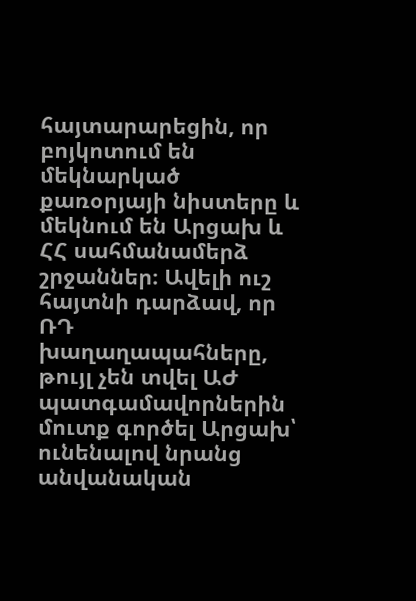հայտարարեցին, որ բոյկոտում են մեկնարկած քառօրյայի նիստերը և մեկնում են Արցախ և ՀՀ սահմանամերձ շրջաններ։ Ավելի ուշ հայտնի դարձավ, որ ՌԴ խաղաղապահները, թույլ չեն տվել ԱԺ պատգամավորներին մուտք գործել Արցախ՝ ունենալով նրանց անվանական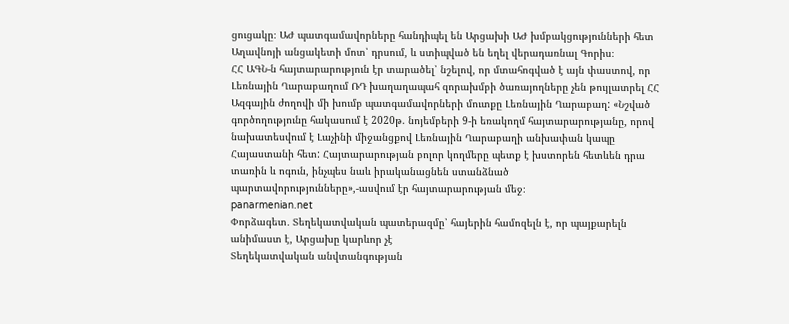ցուցակը։ ԱԺ պատգամավորները հանդիպել են Արցախի ԱԺ խմբակցությունների հետ Աղավնոյի անցակետի մոտ՝ դրսում, և ստիպված են եղել վերադառնալ Գորիս։
ՀՀ ԱԳՆ-ն հայտարարություն էր տարածել՝ նշելով, որ մտահոգված է այն փաստով, որ Լեռնային Ղարաբաղում ՌԴ խաղաղապահ զորախմբի ծառայողները չեն թույլատրել ՀՀ Ազգային ժողովի մի խումբ պատգամավորների մուտքը Լեռնային Ղարաբաղ: «Նշված գործողությունը հակասում է 2020թ. նոյեմբերի 9-ի եռակողմ հայտարարությանը, որով նախատեսվում է Լաչինի միջանցքով Լեռնային Ղարաբաղի անխափան կապը Հայաստանի հետ: Հայտարարության բոլոր կողմերը պետք է խստորեն հետևեն դրա տառին և ոգուն, ինչպես նաև իրականացնեն ստանձնած պարտավորությունները»,-ասվում էր հայտարարության մեջ։
panarmenian.net
Փորձագետ․ Տեղեկատվական պատերազմը՝ հայերին համոզելն է, որ պայքարելն անիմաստ է, Արցախը կարևոր չէ
Տեղեկատվական անվտանգության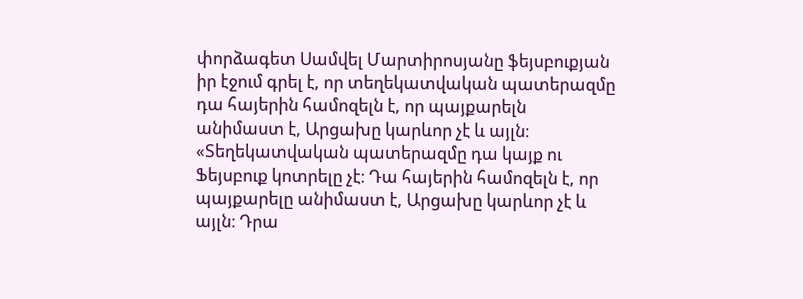փորձագետ Սամվել Մարտիրոսյանը ֆեյսբուքյան իր էջում գրել է, որ տեղեկատվական պատերազմը դա հայերին համոզելն է, որ պայքարելն անիմաստ է, Արցախը կարևոր չէ և այլն։
«Տեղեկատվական պատերազմը դա կայք ու Ֆեյսբուք կոտրելը չէ։ Դա հայերին համոզելն է, որ պայքարելը անիմաստ է, Արցախը կարևոր չէ և այլն։ Դրա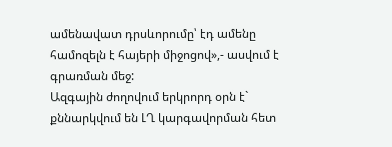ամենավատ դրսևորումը՝ էդ ամենը համոզելն է հայերի միջոցով»,- ասվում է գրառման մեջ:
Ազգային ժողովում երկրորդ օրն է` քննարկվում են ԼՂ կարգավորման հետ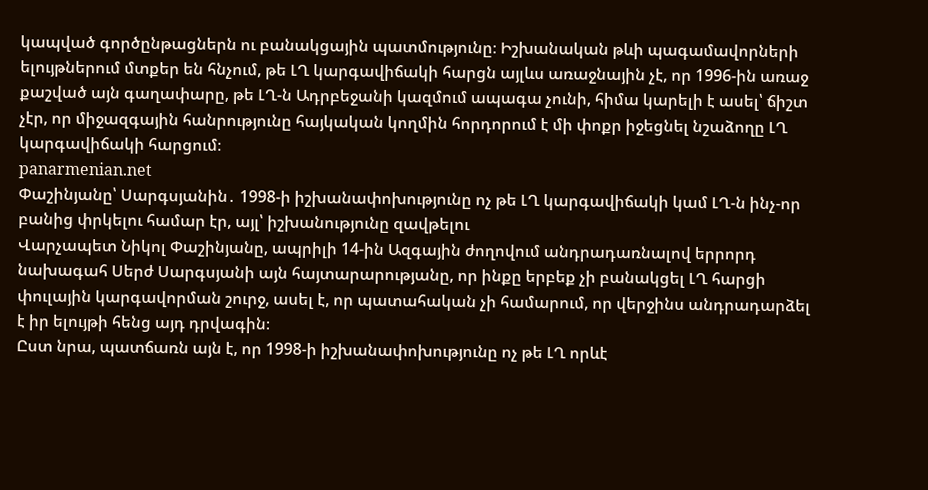կապված գործընթացներն ու բանակցային պատմությունը։ Իշխանական թևի պագամավորների ելույթներում մտքեր են հնչում, թե ԼՂ կարգավիճակի հարցն այլևս առաջնային չէ, որ 1996-ին առաջ քաշված այն գաղափարը, թե ԼՂ-ն Ադրբեջանի կազմում ապագա չունի, հիմա կարելի է ասել՝ ճիշտ չէր, որ միջազգային հանրությունը հայկական կողմին հորդորում է մի փոքր իջեցնել նշաձողը ԼՂ կարգավիճակի հարցում։
panarmenian.net
Փաշինյանը՝ Սարգսյանին․ 1998-ի իշխանափոխությունը ոչ թե ԼՂ կարգավիճակի կամ ԼՂ-ն ինչ-որ բանից փրկելու համար էր, այլ՝ իշխանությունը զավթելու
Վարչապետ Նիկոլ Փաշինյանը, ապրիլի 14-ին Ազգային ժողովում անդրադառնալով երրորդ նախագահ Սերժ Սարգսյանի այն հայտարարությանը, որ ինքը երբեք չի բանակցել ԼՂ հարցի փուլային կարգավորման շուրջ, ասել է, որ պատահական չի համարում, որ վերջինս անդրադարձել է իր ելույթի հենց այդ դրվագին։
Ըստ նրա, պատճառն այն է, որ 1998-ի իշխանափոխությունը ոչ թե ԼՂ որևէ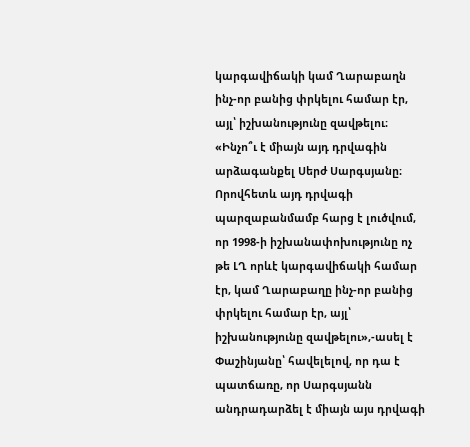կարգավիճակի կամ Ղարաբաղն ինչ-որ բանից փրկելու համար էր, այլ՝ իշխանությունը զավթելու։
«Ինչո՞ւ է միայն այդ դրվագին արձագանքել Սերժ Սարգսյանը։ Որովհետև այդ դրվագի պարզաբանմամբ հարց է լուծվում, որ 1998-ի իշխանափոխությունը ոչ թե ԼՂ որևէ կարգավիճակի համար էր, կամ Ղարաբաղը ինչ-որ բանից փրկելու համար էր, այլ՝ իշխանությունը զավթելու»,-ասել է Փաշինյանը՝ հավելելով, որ դա է պատճառը, որ Սարգսյանն անդրադարձել է միայն այս դրվագի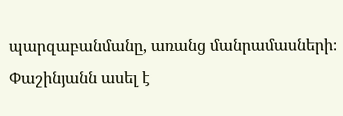պարզաբանմանը, առանց մանրամասների։
Փաշինյանն ասել է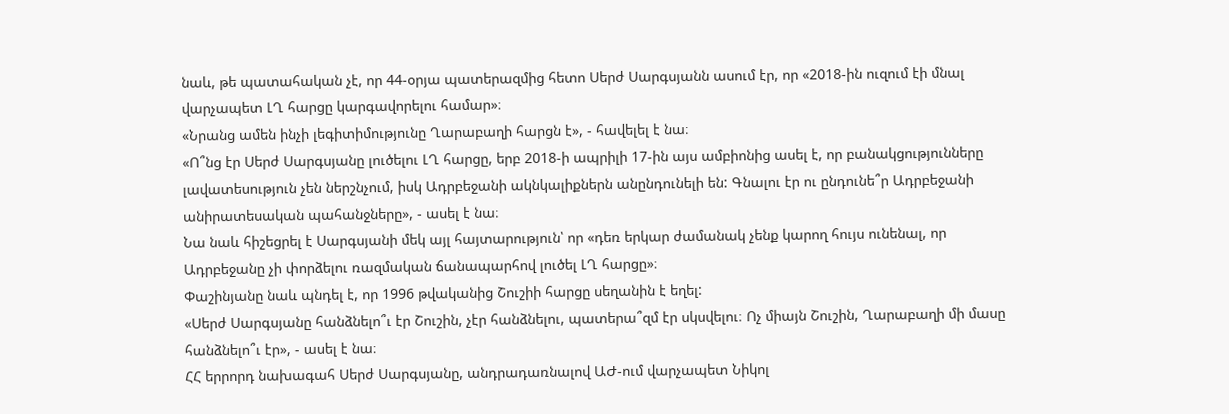նաև, թե պատահական չէ, որ 44-օրյա պատերազմից հետո Սերժ Սարգսյանն ասում էր, որ «2018-ին ուզում էի մնալ վարչապետ ԼՂ հարցը կարգավորելու համար»։
«Նրանց ամեն ինչի լեգիտիմությունը Ղարաբաղի հարցն է», - հավելել է նա։
«Ո՞նց էր Սերժ Սարգսյանը լուծելու ԼՂ հարցը, երբ 2018-ի ապրիլի 17-ին այս ամբիոնից ասել է, որ բանակցությունները լավատեսություն չեն ներշնչում, իսկ Ադրբեջանի ակնկալիքներն անընդունելի են: Գնալու էր ու ընդունե՞ր Ադրբեջանի անիրատեսական պահանջները», - ասել է նա։
Նա նաև հիշեցրել է Սարգսյանի մեկ այլ հայտարություն՝ որ «դեռ երկար ժամանակ չենք կարող հույս ունենալ, որ Ադրբեջանը չի փորձելու ռազմական ճանապարհով լուծել ԼՂ հարցը»։
Փաշինյանը նաև պնդել է, որ 1996 թվականից Շուշիի հարցը սեղանին է եղել:
«Սերժ Սարգսյանը հանձնելո՞ւ էր Շուշին, չէր հանձնելու, պատերա՞զմ էր սկսվելու։ Ոչ միայն Շուշին, Ղարաբաղի մի մասը հանձնելո՞ւ էր», - ասել է նա։
ՀՀ երրորդ նախագահ Սերժ Սարգսյանը, անդրադառնալով ԱԺ-ում վարչապետ Նիկոլ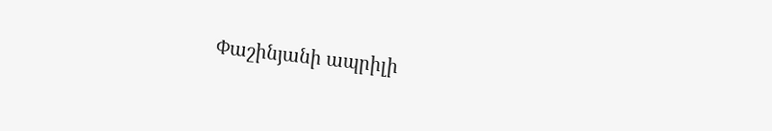Փաշինյանի ապրիլի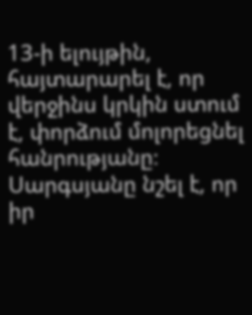13-ի ելույթին, հայտարարել է, որ վերջինս կրկին ստում է, փորձում մոլորեցնել հանրությանը։ Սարգսյանը նշել է, որ իր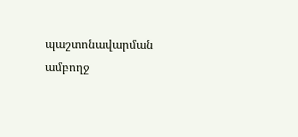պաշտոնավարման ամբողջ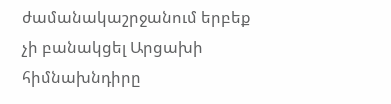ժամանակաշրջանում երբեք չի բանակցել Արցախի հիմնախնդիրը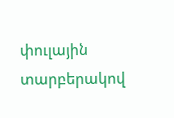փուլային տարբերակով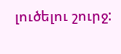լուծելու շուրջ: